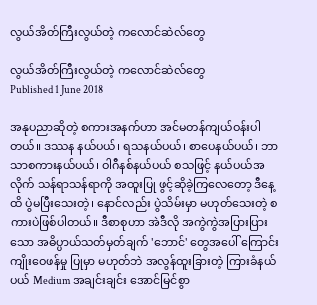လွယ်အိတ်ကြီးလွယ်တဲ့ ကလောင်ဆဲလ်တွေ

လွယ်အိတ်ကြီးလွယ်တဲ့ ကလောင်ဆဲလ်တွေ
Published 1 June 2018

အနုပညာဆိုတဲ့ စကားအနက်ဟာ အင်မတန်ကျယ်ဝန်းပါတယ်။ ဒဿန နယ်ပယ်၊ ရသနယ်ပယ်၊ စာပေနယ်ပယ်၊ ဘာသာစကားနယ်ပယ်၊ ဝါဂီနစ်နယ်ပယ် စသဖြင့် နယ်ပယ်အလိုက် သန်ရာသန်ရာကို အထူးပြု ဖွင့်ဆိုခဲ့ကြလေတော့ ဒီနေ့ထိ ပွဲမပြီးသေးတဲ့၊ နောင်လည်း ပွဲသိမ်းမှာ မဟုတ်သေးတဲ့ စကားပဲဖြစ်ပါတယ်။ ဒီစာစုဟာ အဲဒီလို အကွဲကွဲအပြားပြားသော အဓိပ္ပာယ်သတ်မှတ်ချက် 'ဘောင်' တွေအပေါ် ကြောင်းကျိုးဝေဖန်မှု ပြုမှာ မဟုတ်ဘဲ အလွန်ထူးခြားတဲ့ ကြားခံနယ်ပယ် Medium အချင်းချင်း အောင်မြင်စွာ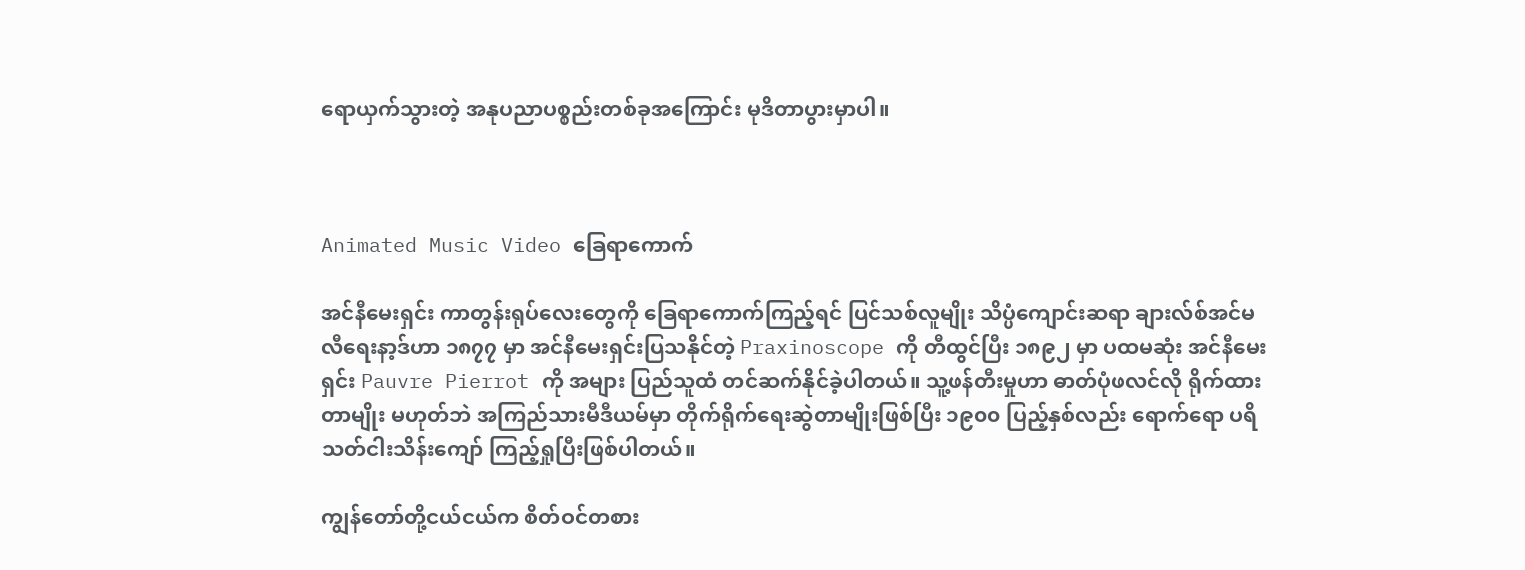ရောယှက်သွားတဲ့ အနုပညာပစ္စည်းတစ်ခုအကြောင်း မုဒိတာပွားမှာပါ။



Animated Music Video ခြေရာကောက်

အင်နီမေးရှင်း ကာတွန်းရုပ်လေးတွေကို ခြေရာကောက်ကြည့်ရင် ပြင်သစ်လူမျိုး သိပ္ပံကျောင်းဆရာ ချားလ်စ်အင်မလီရေးနာ့ဒ်ဟာ ၁၈၇၇ မှာ အင်နီမေးရှင်းပြသနိုင်တဲ့ Praxinoscope ကို တီထွင်ပြီး ၁၈၉၂ မှာ ပထမဆုံး အင်နီမေးရှင်း Pauvre Pierrot ကို အများ ပြည်သူထံ တင်ဆက်နိုင်ခဲ့ပါတယ်။ သူ့ဖန်တီးမှုဟာ ဓာတ်ပုံဖလင်လို ရိုက်ထားတာမျိုး မဟုတ်ဘဲ အကြည်သားမီဒီယမ်မှာ တိုက်ရိုက်ရေးဆွဲတာမျိုးဖြစ်ပြီး ၁၉၀၀ ပြည့်နှစ်လည်း ရောက်ရော ပရိသတ်ငါးသိန်းကျော် ကြည့်ရှုပြီးဖြစ်ပါတယ်။

ကျွန်တော်တို့ငယ်ငယ်က စိတ်ဝင်တစား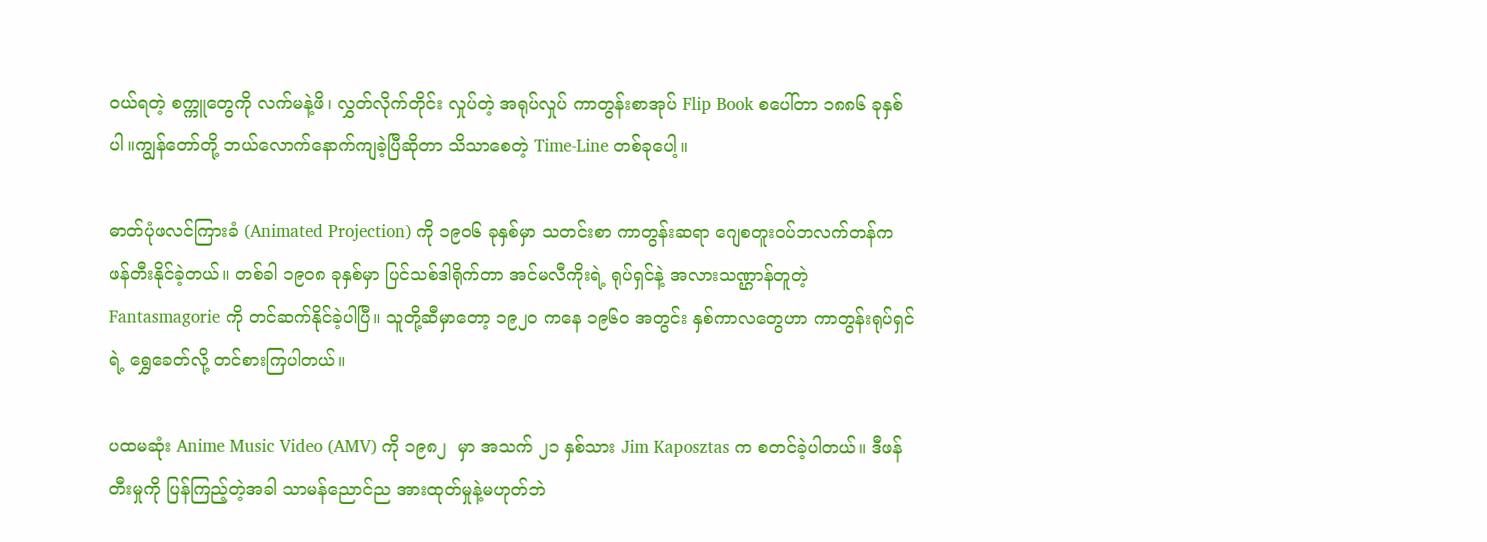ဝယ်ရတဲ့ စက္ကူတွေကို လက်မနဲ့ဖိ၊ လွှတ်လိုက်တိုင်း လှုပ်တဲ့ အရုပ်လှုပ် ကာတွန်းစာအုပ် Flip Book စပေါ်တာ ၁၈၈၆ ခုနှစ်ပါ။ကျွန်တော်တို့ ဘယ်လောက်နောက်ကျခဲ့ပြီဆိုတာ သိသာစေတဲ့ Time-Line တစ်ခုပေါ့။

ဓာတ်ပုံဖလင်ကြားခံ (Animated Projection) ကို ၁၉၀၆ ခုနှစ်မှာ သတင်းစာ ကာတွန်းဆရာ ဂျေစတူးဝပ်ဘလက်တန်က ဖန်တီးနိုင်ခဲ့တယ်။ တစ်ခါ ၁၉၀၈ ခုနှစ်မှာ ပြင်သစ်ဒါရိုက်တာ အင်မလီကိုးရဲ့ ရုပ်ရှင်နဲ့ အလားသဏ္ဌာန်တူတဲ့ Fantasmagorie ကို တင်ဆက်နိုင်ခဲ့ပါပြီ။ သူတို့ဆီမှာတော့ ၁၉၂၀ ကနေ ၁၉၆၀ အတွင်း နှစ်ကာလတွေဟာ ကာတွန်းရုပ်ရှင်ရဲ့ ရွှေခေတ်လို့ တင်စားကြပါတယ်။

ပထမဆုံး Anime Music Video (AMV) ကို ၁၉၈၂  မှာ အသက် ၂၁ နှစ်သား Jim Kaposztas က စတင်ခဲ့ပါတယ်။ ဒီဖန်တီးမှုကို ပြန်ကြည့်တဲ့အခါ သာမန်ညောင်ည အားထုတ်မှုနဲ့မဟုတ်ဘဲ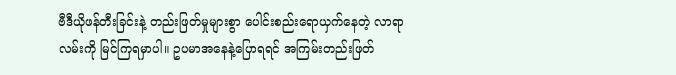ဗီဒီယိုဖန်တီးခြင်းနဲ့ တည်းဖြတ်မှုများစွာ ပေါင်းစည်းရောယှက်နေတဲ့ လာရာလမ်းကို မြင်ကြရမှာပါ။ ဥပမာအနေနဲ့ပြောရရင် အကြမ်းတည်းဖြတ်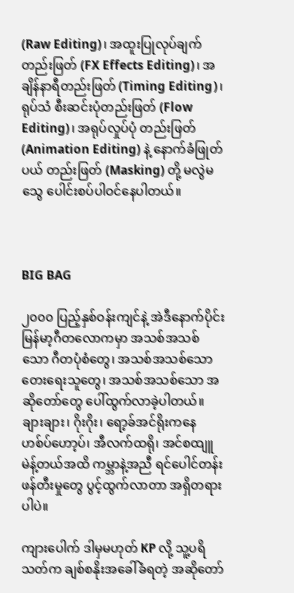(Raw Editing)၊ အထူးပြုလုပ်ချက် တည်းဖြတ် (FX Effects Editing)၊ အချိန်နာရီတည်းဖြတ် (Timing Editing)၊ ရုပ်သံ စီးဆင်းပုံတည်းဖြတ် (Flow Editing)၊ အရုပ်လှုပ်ပုံ တည်းဖြတ် (Animation Editing) နဲ့ နောက်ခံဖြုတ်ပယ် တည်းဖြတ် (Masking) တို့ မလွဲမသွေ ပေါင်းစပ်ပါဝင်နေပါတယ်။



BIG BAG

၂၀၀၀ ပြည့်နှစ်ဝန်းကျင်နဲ့ အဲဒီနောက်ပိုင်း မြန်မာ့ဂီတလောကမှာ အသစ်အသစ်သော ဂီတပုံစံတွေ၊ အသစ်အသစ်သော တေးရေးသူတွေ၊ အသစ်အသစ်သော အဆိုတော်တွေ ပေါ်ထွက်လာခဲ့ပါတယ်။ ချားချား၊ ဂိုးဂိုး၊ ရော့ခ်အင်ရိုးကနေ ဟစ်ပ်ဟော့ပ်၊ အီလက်ထရို၊ အင်စထျူမဲန့်တယ်အထိ ကမ္ဘာနဲ့အညီ ရင်ပေါင်တန်းဖန်တီးမှုတွေ ပွင့်ထွက်လာတာ အရှိတရားပါပဲ။

ကျားပေါက် ဒါမှမဟုတ် KP လို့ သူ့ပရိသတ်က ချစ်စနိုးအခေါ်ခံရတဲ့ အဆိုတော်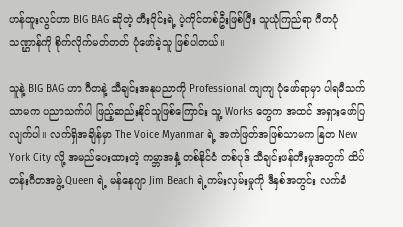ဟန်ထူးလွင်ဟာ BIG BAG ဆိုတဲ့ တီးဝိုင်းရဲ့ ပဲ့ကိုင်တစ်ဦးဖြစ်ပြီး သူယုံကြည်ရာ ဂီတပုံသဏ္ဌာန်ကို စိုက်လိုက်မတ်တတ် ပုံဖော်ခဲ့သူ ဖြစ်ပါတယ်။

သူနဲ့ BIG BAG ဟာ ဂီတနဲ့ သီချင်းအနုပညာကို Professional ကျကျ ပုံဖော်ရာမှာ ပါရမီသက်သာမက ပညာသက်ပါ ဖြည့်ဆည်းနိုင်သူဖြစ်ကြောင်း သူ့ Works တွေက အထင် အရှားဖော်ပြလျက်ပါ။ လက်ရှိအချိန်မှာ The Voice Myanmar ရဲ့ အကဲဖြတ်အဖြစ်သာမက နြတ New York City လို့ အမည်ပေးထားတဲ့ ကမ္ဘာအနှံ့ တစ်နိုင်ငံ တစ်ပုဒ် သီချင်းဖန်တီးမှုအတွက် ထိပ်တန်းဂီတအဖွဲ့ Queen ရဲ့ မန်နေဂျာ Jim Beach ရဲ့ကမ်းလှမ်းမှုကို ဒီနှစ်အတွင်း လက်ခံ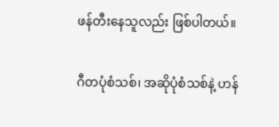ဖန်တီးနေသူလည်း ဖြစ်ပါတယ်။

ဂီတပုံစံသစ်၊ အဆိုပုံစံသစ်နဲ့ ဟန်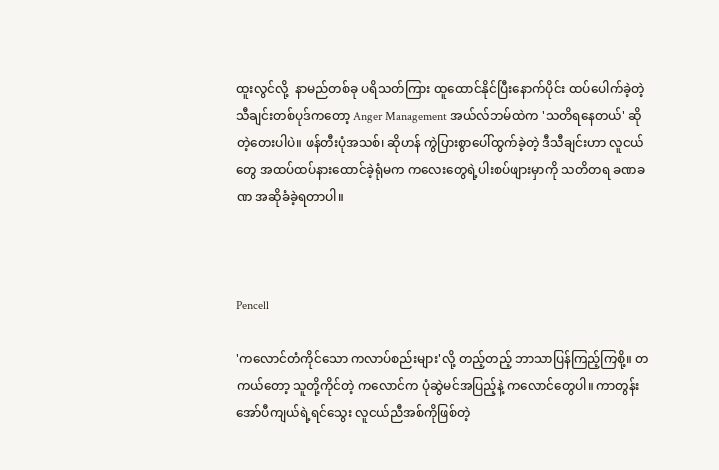ထူးလွင်လို့  နာမည်တစ်ခု ပရိသတ်ကြား ထူထောင်နိုင်ပြီးနောက်ပိုင်း ထပ်ပေါက်ခဲ့တဲ့ သီချင်းတစ်ပုဒ်ကတော့ Anger Management အယ်လ်ဘမ်ထဲက 'သတိရနေတယ်' ဆိုတဲ့တေးပါပဲ။ ဖန်တီးပုံအသစ်၊ ဆိုဟန် ကွဲပြားစွာပေါ်ထွက်ခဲ့တဲ့ ဒီသီချင်းဟာ လူငယ်တွေ အထပ်ထပ်နားထောင်ခဲ့ရုံမက ကလေးတွေရဲ့ပါးစပ်ဖျားမှာကို သတိတရ ခဏခဏ အဆိုခံခဲ့ရတာပါ။



Pencell

'ကလောင်တံကိုင်သော ကလာပ်စည်းများ'လို့ တည့်တည့် ဘာသာပြန်ကြည့်ကြစို့။ တကယ်တော့ သူတို့ကိုင်တဲ့ ကလောင်က ပုံဆွဲမင်အပြည့်နဲ့ ကလောင်တွေပါ။ ကာတွန်း အော်ပီကျယ်ရဲ့ရင်သွေး လူငယ်ညီအစ်ကိုဖြစ်တဲ့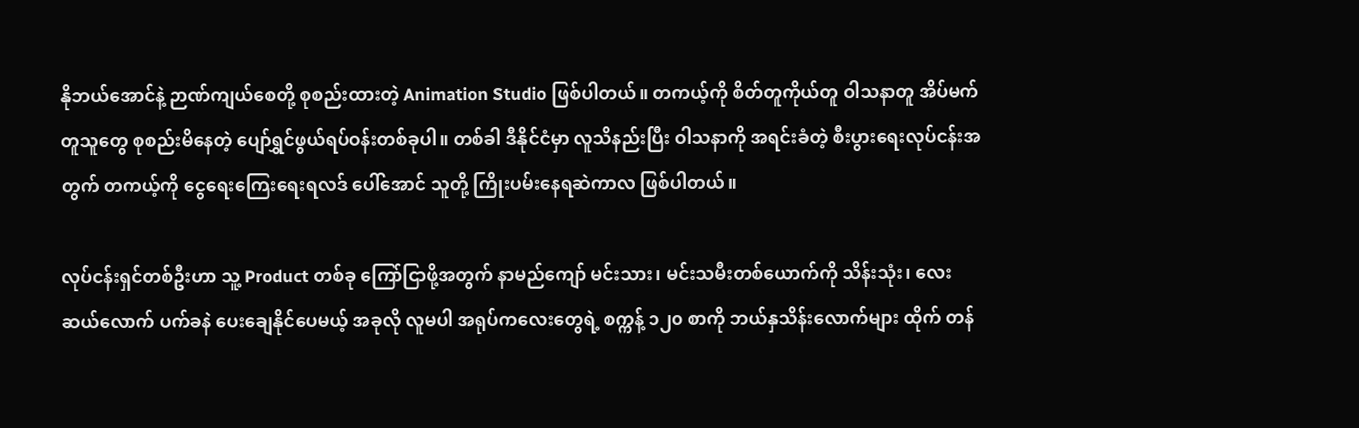နိုဘယ်အောင်နဲ့ ဉာဏ်ကျယ်စေတို့ စုစည်းထားတဲ့ Animation Studio ဖြစ်ပါတယ်။ တကယ့်ကို စိတ်တူကိုယ်တူ ဝါသနာတူ အိပ်မက်တူသူတွေ စုစည်းမိနေတဲ့ ပျော်ရွှင်ဖွယ်ရပ်ဝန်းတစ်ခုပါ။ တစ်ခါ ဒီနိုင်ငံမှာ လူသိနည်းပြီး ဝါသနာကို အရင်းခံတဲ့ စီးပွားရေးလုပ်ငန်းအတွက် တကယ့်ကို ငွေရေးကြေးရေးရလဒ် ပေါ်အောင် သူတို့ ကြိုးပမ်းနေရဆဲကာလ ဖြစ်ပါတယ်။

လုပ်ငန်းရှင်တစ်ဦးဟာ သူ့ Product တစ်ခု ကြော်ငြာဖို့အတွက် နာမည်ကျော် မင်းသား၊ မင်းသမီးတစ်ယောက်ကို သိန်းသုံး၊ လေးဆယ်လောက် ပက်ခနဲ ပေးချေနိုင်ပေမယ့် အခုလို လူမပါ အရုပ်ကလေးတွေရဲ့ စက္ကန့် ၁၂၀ စာကို ဘယ်နှသိန်းလောက်များ ထိုက် တန်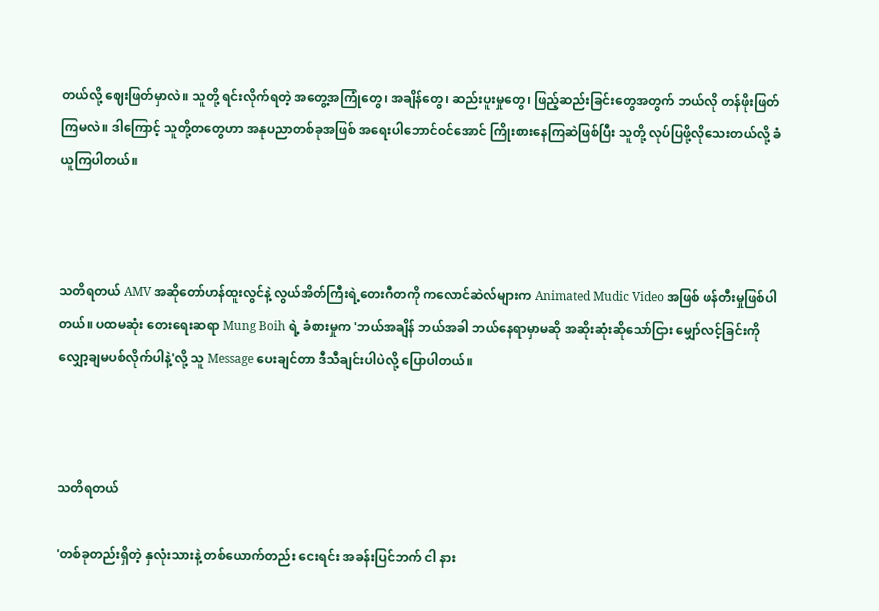တယ်လို့ ဈေးဖြတ်မှာလဲ။ သူတို့ ရင်းလိုက်ရတဲ့ အတွေ့အကြုံတွေ၊ အချိန်တွေ၊ ဆည်းပူးမှုတွေ၊ ဖြည့်ဆည်းခြင်းတွေအတွက် ဘယ်လို တန်ဖိုးဖြတ်ကြမလဲ။ ဒါကြောင့် သူတို့တတွေဟာ အနုပညာတစ်ခုအဖြစ် အရေးပါဘောင်ဝင်အောင် ကြိုးစားနေကြဆဲဖြစ်ပြီး သူတို့ လုပ်ပြဖို့လိုသေးတယ်လို့ ခံယူကြပါတယ်။



သတိရတယ် AMV အဆိုတော်ဟန်ထူးလွင်နဲ့ လွယ်အိတ်ကြီးရဲ့တေးဂီတကို ကလောင်ဆဲလ်များက Animated Mudic Video အဖြစ် ဖန်တီးမှုဖြစ်ပါတယ်။ ပထမဆုံး တေးရေးဆရာ Mung Boih ရဲ့ ခံစားမှုက 'ဘယ်အချိန် ဘယ်အခါ ဘယ်နေရာမှာမဆို အဆိုးဆုံးဆိုသော်ငြား မျှော်လင့်ခြင်းကို လျှော့ချမပစ်လိုက်ပါနဲ့'လို့ သူ Message ပေးချင်တာ ဒီသီချင်းပါပဲလို့ ပြောပါတယ်။



သတိရတယ်

'တစ်ခုတည်းရှိတဲ့ နှလုံးသားနဲ့ တစ်ယောက်တည်း ငေးရင်း အခန်းပြင်ဘက် ငါ နား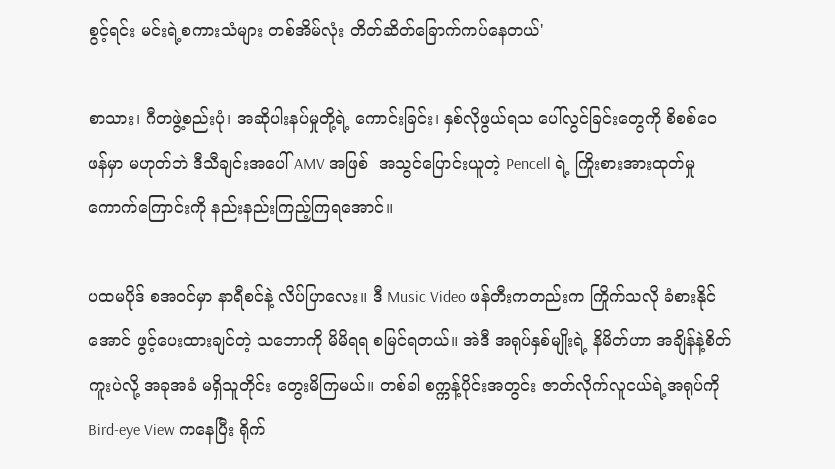စွင့်ရင်း မင်းရဲ့စကားသံများ တစ်အိမ်လုံး တိတ်ဆိတ်ခြောက်ကပ်နေတယ်'

စာသား၊ ဂီတဖွဲ့စည်းပုံ၊ အဆိုပါးနပ်မှုတို့ရဲ့ ကောင်းခြင်း၊ နှစ်လိုဖွယ်ရသ ပေါ်လွင်ခြင်းတွေကို စိစစ်ဝေဖန်မှာ မဟုတ်ဘဲ ဒီသီချင်းအပေါ် AMV အဖြစ်  အသွင်ပြောင်းယူတဲ့ Pencell ရဲ့ ကြိုးစားအားထုတ်မှု ကောက်ကြောင်းကို နည်းနည်းကြည့်ကြရအောင်။

ပထမပိုဒ် စအဝင်မှာ နာရီစင်နဲ့ လိပ်ပြာလေး။ ဒီ Music Video ဖန်တီးကတည်းက ကြိုက်သလို ခံစားနိုင်အောင် ဖွင့်ပေးထားချင်တဲ့ သဘောကို မိမိရရ စမြင်ရတယ်။ အဲဒီ အရုပ်နှစ်မျိုးရဲ့ နိမိတ်ဟာ အချိန်နဲ့စိတ်ကူးပဲလို့ အခုအခံ မရှိသူတိုင်း တွေးမိကြမယ်။ တစ်ခါ စက္ကန့်ပိုင်းအတွင်း ဇာတ်လိုက်လူငယ်ရဲ့အရုပ်ကို Bird-eye View ကနေပြီး ရိုက်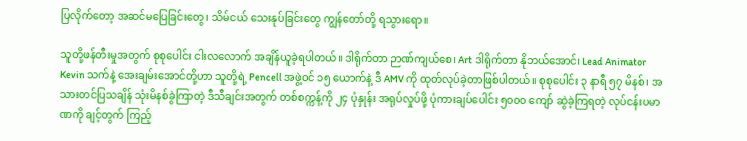ပြလိုက်တော့ အဆင်မပြေခြင်းတွေ၊ သိမ်ငယ် သေးနုပ်ခြင်းတွေ ကျွန်တော်တို့ ရသွားရော။

သူတို့ဖန်တီးမှုအတွက် စုစုပေါင်း ငါးလလောက် အချိန်ယူခဲ့ရပါတယ်။ ဒါရိုက်တာ ဉာဏ်ကျယ်စေ၊ Art ဒါရိုက်တာ နိုဘယ်အောင်၊ Lead Animator Kevin သက်နဲ့ အေးချမ်းအောင်တို့ဟာ သူတို့ရဲ့ Pencell အဖွဲ့ဝင် ၁၅ ယောက်နဲ့ ဒီ AMV ကို ထုတ်လုပ်ခဲ့တာဖြစ်ပါတယ်။ စုစုပေါင်း ၃ နာရီ ၅၇ မိနစ်၊ အသားတင်ပြသချိန် သုံးမိနစ်ခွဲကြာတဲ့ ဒီသီချင်းအတွက် တစ်စက္ကန့်ကို ၂၄ ပုံနှုန်း အရုပ်လှုပ်ဖို့ ပုံကားချပ်ပေါင်း ၅၀၀၀ ကျော် ဆွဲခဲ့ကြရတဲ့ လုပ်ငန်းပမာဏကို ချင့်တွက် ကြည့်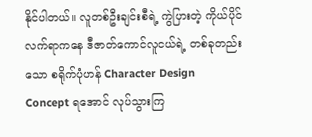နိုင်ပါတယ်။ လူတစ်ဦးချင်းစီရဲ့ ကွဲပြားတဲ့ ကိုယ်ပိုင်လက်ရာကနေ ဒီဇာတ်ကောင်လူငယ်ရဲ့ တစ်ခုတည်းသော စရိုက်ပုံဟန် Character Design Concept ရအောင် လုပ်သွားကြ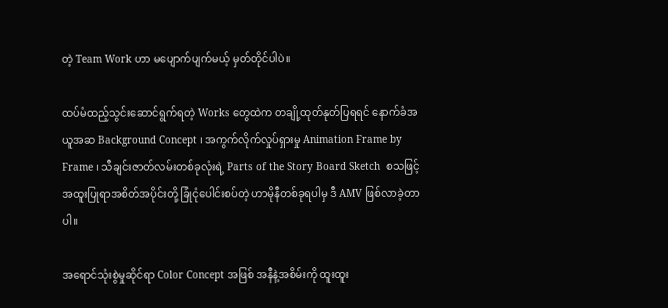တဲ့ Team Work ဟာ မပျောက်ပျက်မယ့် မှတ်တိုင်ပါပဲ။

ထပ်မံထည့်သွင်းဆောင်ရွက်ရတဲ့ Works တွေထဲက တချို့ထုတ်နုတ်ပြရရင် နောက်ခံအယူအဆ Background Concept ၊ အကွက်လိုက်လှုပ်ရှားမှု Animation Frame by Frame ၊ သီချင်းဇာတ်လမ်းတစ်ခုလုံးရဲ့ Parts of the Story Board Sketch  စသဖြင့် အထူးပြုရာအစိတ်အပိုင်းတို့ ခြုံငုံပေါင်းစပ်တဲ့ ဟာမိုနီတစ်ခုရပါမှ ဒီ AMV ဖြစ်လာခဲ့တာပါ။

အရောင်သုံးစွဲမှုဆိုင်ရာ Color Concept အဖြစ် အနီနဲ့အစိမ်းကို ထူးထူး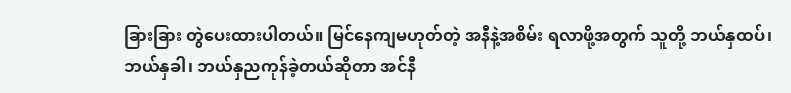ခြားခြား တွဲပေးထားပါတယ်။ မြင်နေကျမဟုတ်တဲ့ အနီနဲ့အစိမ်း ရလာဖို့အတွက် သူတို့ ဘယ်နှထပ်၊ ဘယ်နှခါ၊ ဘယ်နှညကုန်ခဲ့တယ်ဆိုတာ အင်နီ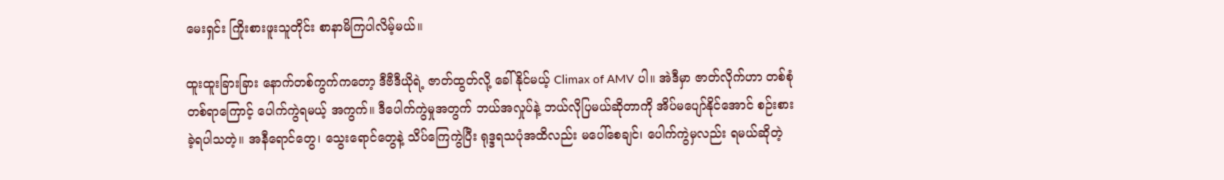မေးရှင်း ကြိုးစားဖူးသူတိုင်း စာနာမိကြပါလိမ့်မယ်။

ထူးထူးခြားခြား နောက်တစ်ကွက်ကတော့ ဒီဗီဒီယိုရဲ့ ဇာတ်ထွတ်လို့ ခေါ်နိုင်မယ့် Climax of AMV ပါ။ အဲဒီမှာ ဇာတ်လိုက်ဟာ တစ်စုံတစ်ရာကြောင့် ပေါက်ကွဲရမယ့် အကွက်။ ဒီပေါက်ကွဲမှုအတွက် ဘယ်အလှုပ်နဲ့ ဘယ်လိုပြမယ်ဆိုတာကို အိပ်မပျော်နိုင်အောင် စဉ်းစားခဲ့ရပါသတဲ့။ အနီရောင်တွေ၊ သွေးရောင်တွေနဲ့ သိပ်ကြေကွဲပြီး ရုဒ္ဒရသပုံအထိလည်း မပေါ်စေချင်၊ ပေါက်ကွဲမှလည်း ရမယ်ဆိုတဲ့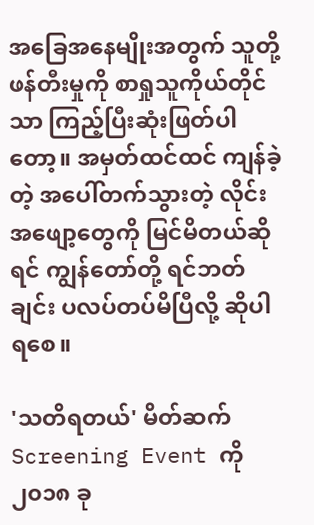အခြေအနေမျိုးအတွက် သူတို့ဖန်တီးမှုကို စာရှုသူကိုယ်တိုင်သာ ကြည့်ပြီးဆုံးဖြတ်ပါတော့။ အမှတ်ထင်ထင် ကျန်ခဲ့တဲ့ အပေါ်တက်သွားတဲ့ လိုင်းအဖျော့တွေကို မြင်မိတယ်ဆိုရင် ကျွန်တော်တို့ ရင်ဘတ်ချင်း ပလပ်တပ်မိပြီလို့ ဆိုပါရစေ။

'သတိရတယ်' မိတ်ဆက် Screening Event ကို ၂၀၁၈ ခု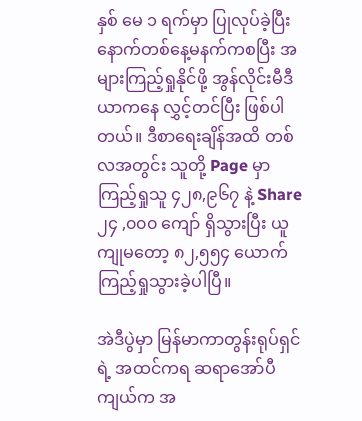နှစ် မေ ၁ ရက်မှာ ပြုလုပ်ခဲ့ပြီး နောက်တစ်နေ့မနက်ကစပြီး အများကြည့်ရှုနိုင်ဖို့ အွန်လိုင်းမီဒီယာကနေ လွှင့်တင်ပြီး ဖြစ်ပါတယ်။ ဒီစာရေးချိန်အထိ တစ်လအတွင်း သူတို့ Page မှာ ကြည့်ရှုသူ ၄၂၈,၉၆၇ နဲ့ Share၂၄ ,၀၀၀ ကျော် ရှိသွားပြီး ယူကျုမတော့ ၈၂,၅၅၄ ယောက် ကြည့်ရှုသွားခဲ့ပါပြီ။

အဲဒီပွဲမှာ မြန်မာကာတွန်းရုပ်ရှင်ရဲ့ အထင်ကရ ဆရာအော်ပီကျယ်က အ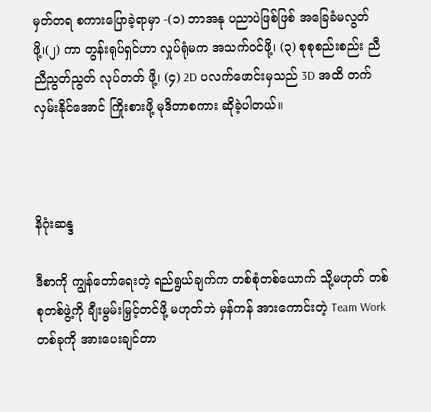မှတ်တရ စကားပြောခဲ့ရာမှာ -(၁) ဘာအနု ပညာပဲဖြစ်ဖြစ် အခြေခံမလွတ်ဖို့၊(၂) ကာ တွန်းရုပ်ရှင်ဟာ လှုပ်ရုံမက အသက်ဝင်ဖို့၊ (၃) စုစုစည်းစည်း ညီညီညွတ်ညွတ် လုပ်တတ် ဖို့၊ (၄) 2D ပလက်ဖောင်းမှသည် 3D အထိ တက်လှမ်းနိုင်အောင် ကြိုးစားဖို့ မုဒိတာစကား ဆိုခဲ့ပါတယ်။



နိဂုံးဆန္ဒ

ဒီစာကို ကျွန်တော်ရေးတဲ့ ရည်ရွယ်ချက်က တစ်စုံတစ်ယောက် သို့မဟုတ် တစ်စုတစ်ဖွဲ့ကို ချီးမွမ်းမြှင့်တင်ဖို့ မဟုတ်ဘဲ မှန်ကန် အားကောင်းတဲ့ Team Work တစ်ခုကို အားပေးချင်တာ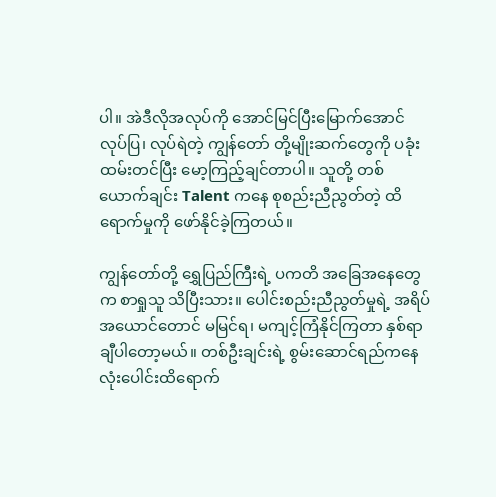ပါ။ အဲဒီလိုအလုပ်ကို အောင်မြင်ပြီးမြောက်အောင် လုပ်ပြ၊ လုပ်ရဲတဲ့ ကျွန်တော် တို့မျိုးဆက်တွေကို ပခုံးထမ်းတင်ပြီး မော့ကြည့်ချင်တာပါ။ သူတို့ တစ်ယောက်ချင်း Talent ကနေ စုစည်းညီညွတ်တဲ့ ထိရောက်မှုကို ဖော်နိုင်ခဲ့ကြတယ်။

ကျွန်တော်တို့ ရွှေပြည်ကြီးရဲ့ ပကတိ အခြေအနေတွေက စာရှုသူ သိပြီးသား။ ပေါင်းစည်းညီညွတ်မှုရဲ့ အရိပ်အယောင်တောင် မမြင်ရ၊ မကျင့်ကြံနိုင်ကြတာ နှစ်ရာချီပါတော့မယ်။ တစ်ဦးချင်းရဲ့ စွမ်းဆောင်ရည်ကနေ လုံးပေါင်းထိရောက်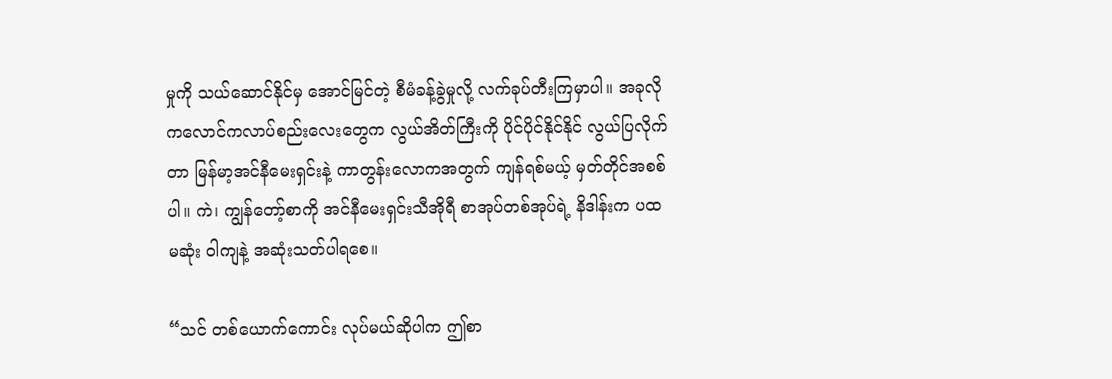မှုကို သယ်ဆောင်နိုင်မှ အောင်မြင်တဲ့ စီမံခန့်ခွဲမှုလို့ လက်ခုပ်တီးကြမှာပါ။ အခုလို ကလောင်ကလာပ်စည်းလေးတွေက လွယ်အိတ်ကြီးကို ပိုင်ပိုင်နိုင်နိုင် လွယ်ပြလိုက်တာ မြန်မာ့အင်နီမေးရှင်းနဲ့ ကာတွန်းလောကအတွက် ကျန်ရစ်မယ့် မှတ်တိုင်အစစ်ပါ။ ကဲ၊ ကျွန်တော့်စာကို အင်နီမေးရှင်းသီအိုရီ စာအုပ်တစ်အုပ်ရဲ့ နိဒါန်းက ပထမဆုံး ဝါကျနဲ့ အဆုံးသတ်ပါရစေ။

“သင် တစ်ယောက်ကောင်း လုပ်မယ်ဆိုပါက ဤစာ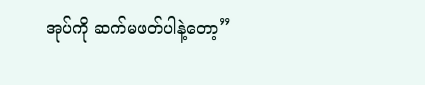အုပ်ကို ဆက်မဖတ်ပါနဲ့တော့”